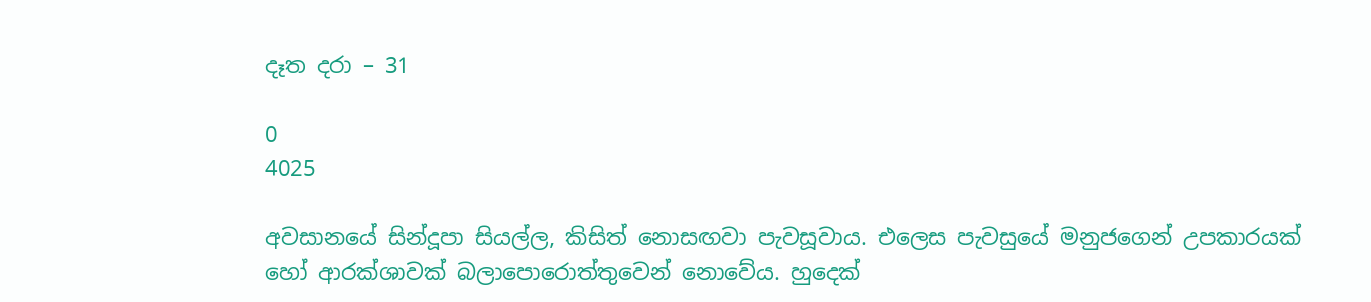දෑත දරා – 31

0
4025

අවසානයේ සින්දූපා සියල්ල, කිසිත් නොසඟවා පැවසූවාය. එලෙස පැවසුයේ මනුජගෙන් උපකාරයක් හෝ ආරක්ශාවක් බලාපොරොත්තුවෙන් නොවේය. හුදෙක්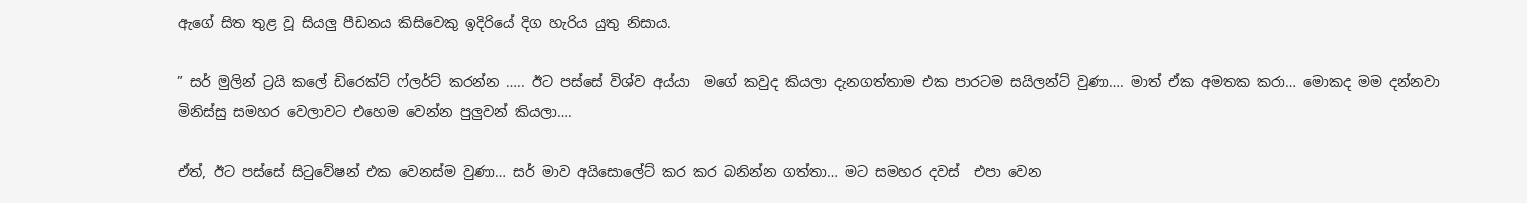ඇගේ සිත තුළ වූ සියලු පීඩනය කිසිවෙකු ඉදිරියේ දිග හැරිය යුතු නිසාය.

” සර් මුලින් ට්‍රයි කලේ ඩිරෙක්ට් ෆ්ලර්ට් කරන්න ….. ඊට පස්සේ විශ්ව අය්යා  මගේ කවුද කියලා දැනගත්තාම එක පාරටම සයිලන්ට් වුණා…. මාත් ඒක අමතක කරා… මොකද මම දන්නවා මිනිස්සු සමහර වෙලාවට එහෙම වෙන්න පුලුවන් කියලා….

ඒත්, ඊට පස්සේ සිටුවේෂන් එක වෙනස්ම වුණා… සර් මාව අයිසොලේට් කර කර බනින්න ගත්තා… මට සමහර දවස්  එපා වෙන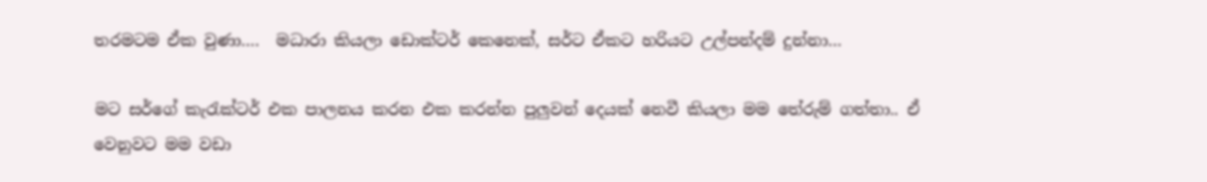තරමටම ඒක වුණා….  මධාරා කියලා ඩොක්ටර් කෙනෙක්, සර්ට ඒකට හරියට උල්පන්දම් දුන්නා…

මට සර්ගේ කැරැක්ටර් එක පාලනය කරන එක කරන්න පුලුවන් දෙයක් නෙවී කියලා මම තේරුම් ගත්තා.. ඒ වෙනුවට මම වඩා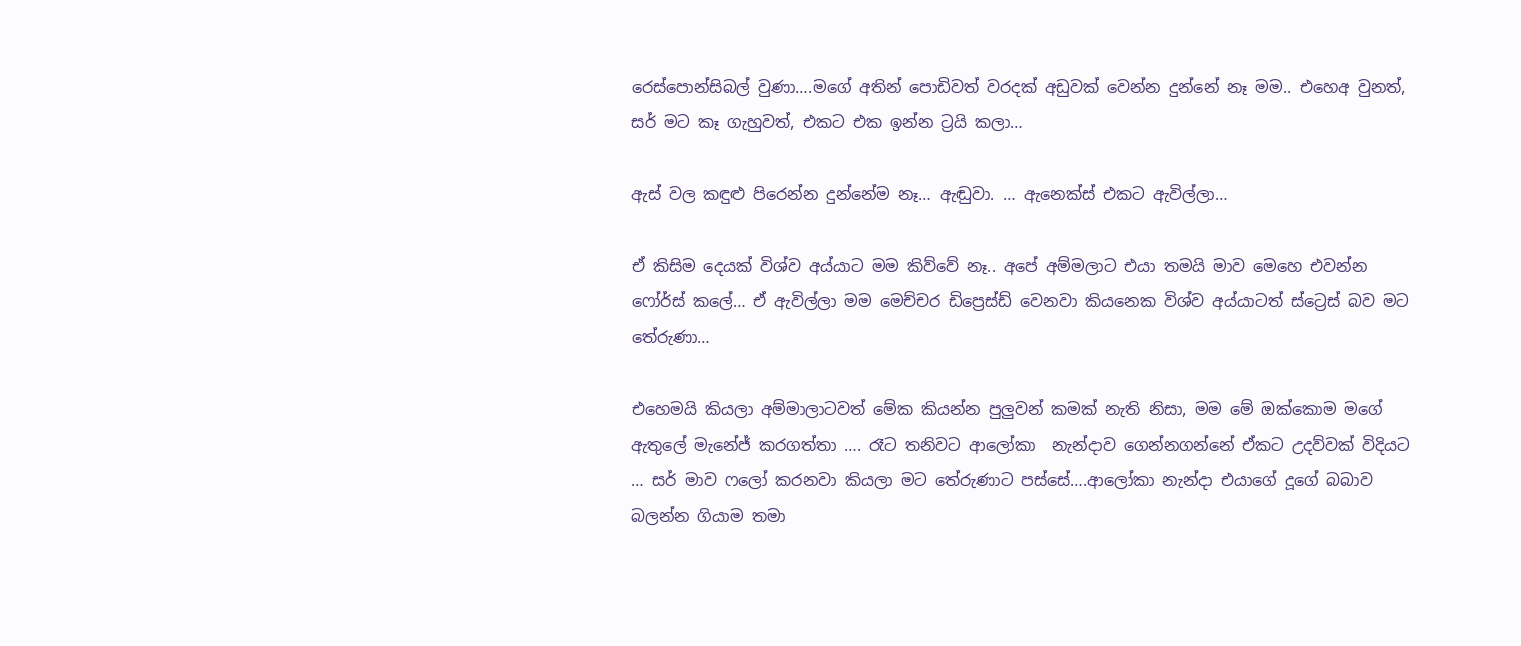රෙස්පොන්සිබල් වුණා….මගේ අතින් පොඩිවත් වරදක් අඩුවක් වෙන්න දුන්නේ නෑ මම.. එහෙඅ වුනත්, සර් මට කෑ ගැහුවත්, එකට එක ඉන්න ට්‍රයි කලා…

ඇස් වල කඳුළු පිරෙන්න දුන්නේම නෑ… ඇඬුවා. … ඇනෙක්ස් එකට ඇවිල්ලා…

ඒ කිසිම දෙයක් විශ්ව අය්යාට මම කිව්වේ නෑ.. අපේ අම්මලාට එයා තමයි මාව මෙහෙ එවන්න ෆෝර්ස් කලේ… ඒ ඇවිල්ලා මම මෙච්චර ඩිප්‍රෙස්ඩ් වෙනවා කියනෙක විශ්ව අය්යාටත් ස්ට්‍රෙස් බව මට තේරුණා…

එහෙමයි කියලා අම්මාලාටවත් මේක කියන්න පුලුවන් කමක් නැති නිසා, මම මේ ඔක්කොම මගේ ඇතුලේ මැනේජ් කරගත්තා …. රෑට තනිවට ආලෝකා  නැන්දාව ගෙන්නගන්නේ ඒකට උදව්වක් විදියට … සර් මාව ෆලෝ කරනවා කියලා මට තේරුණාට පස්සේ….ආලෝකා නැන්දා එයාගේ දූගේ බබාව බලන්න ගියාම තමා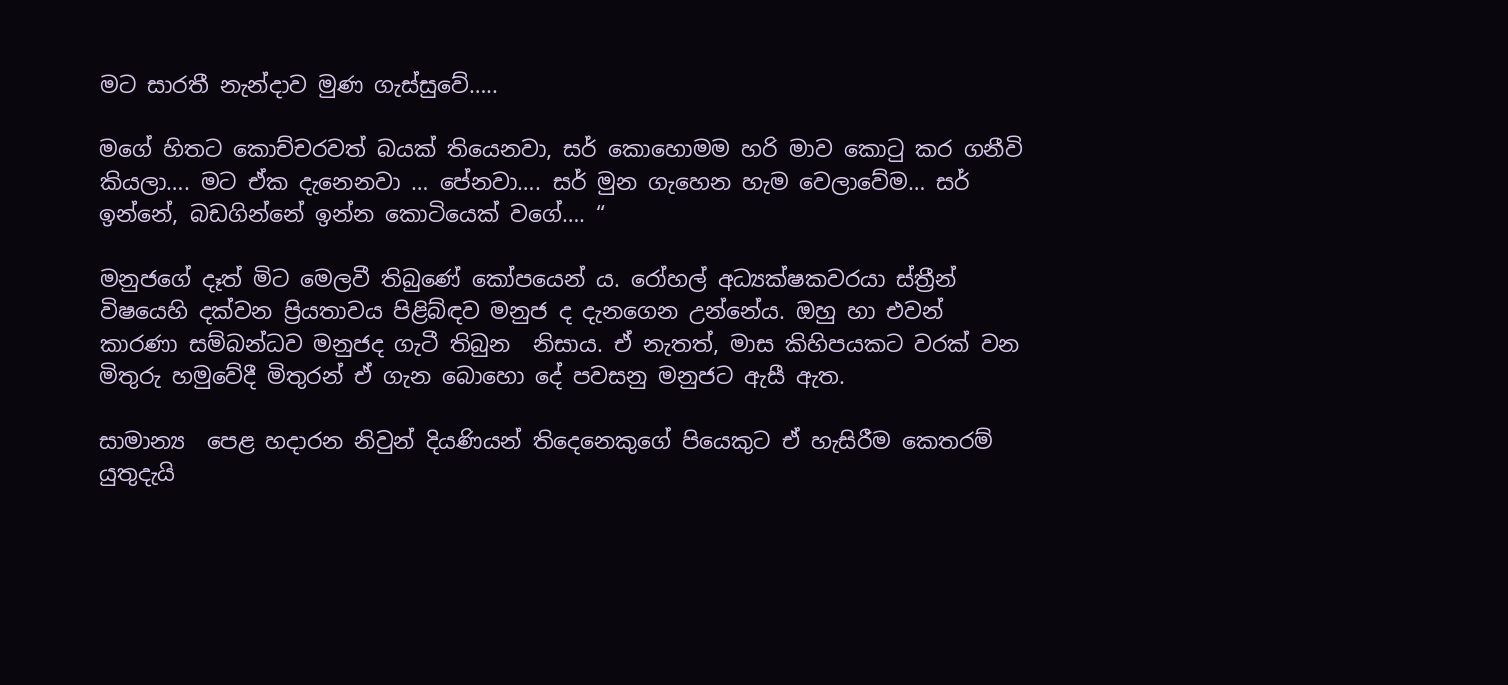මට සාරතී නැන්දාව මුණ ගැස්සුවේ…..

මගේ හිතට කොච්චරවත් බයක් තියෙනවා, සර් කොහොමම හරි මාව කොටු කර ගනීවි කියලා…. මට ඒක දැනෙනවා … පේනවා…. සර් මුන ගැහෙන හැම වෙලාවේම… සර් ඉන්නේ, බඩගින්නේ ඉන්න කොටියෙක් වගේ…. “

මනුජගේ දෑත් මිට මෙලවී තිබුණේ කෝපයෙන් ය. රෝහල් අධ්‍යක්ෂකවරයා ස්ත්‍රීන් විෂයෙහි දක්වන ප්‍රියතාවය පිළිබ්ඳව මනුජ ද දැනගෙන උන්නේය. ඔහු හා එවන් කාරණා සම්බන්ධව මනුජද ගැටී තිබුන  නිසාය. ඒ නැතත්, මාස කිහිපයකට වරක් වන මිතුරු හමුවේදී මිතුරන් ඒ ගැන බොහො දේ පවසනු මනුජට ඇසී ඇත.

සාමාන්‍ය  පෙළ හදාරන නිවුන් දියණියන් තිදෙනෙකුගේ පියෙකුට ඒ හැසිරීම කෙතරම් යුතුදැයි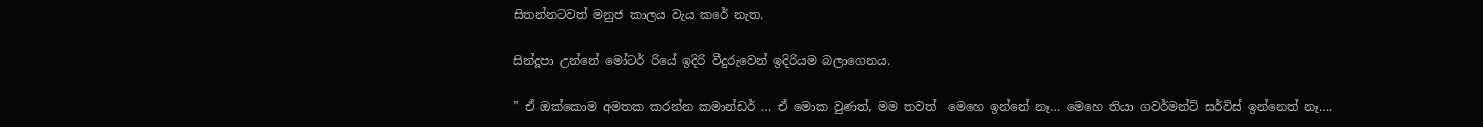සිතන්නටවත් මනුජ කාලය වැය කරේ නැත.

සින්දූපා උන්නේ මෝටර් රියේ ඉදිරි වීදුරුවෙන් ඉදිරියම බලාගෙනය.

” ඒ ඔක්කොම අමතක කරන්න කමාන්ඩර් … ඒ මොක වුණත්, මම තවත්  මෙහෙ ඉන්නේ නෑ… මෙහෙ තියා ගවර්මන්ට් සර්විස් ඉන්නෙත් නෑ….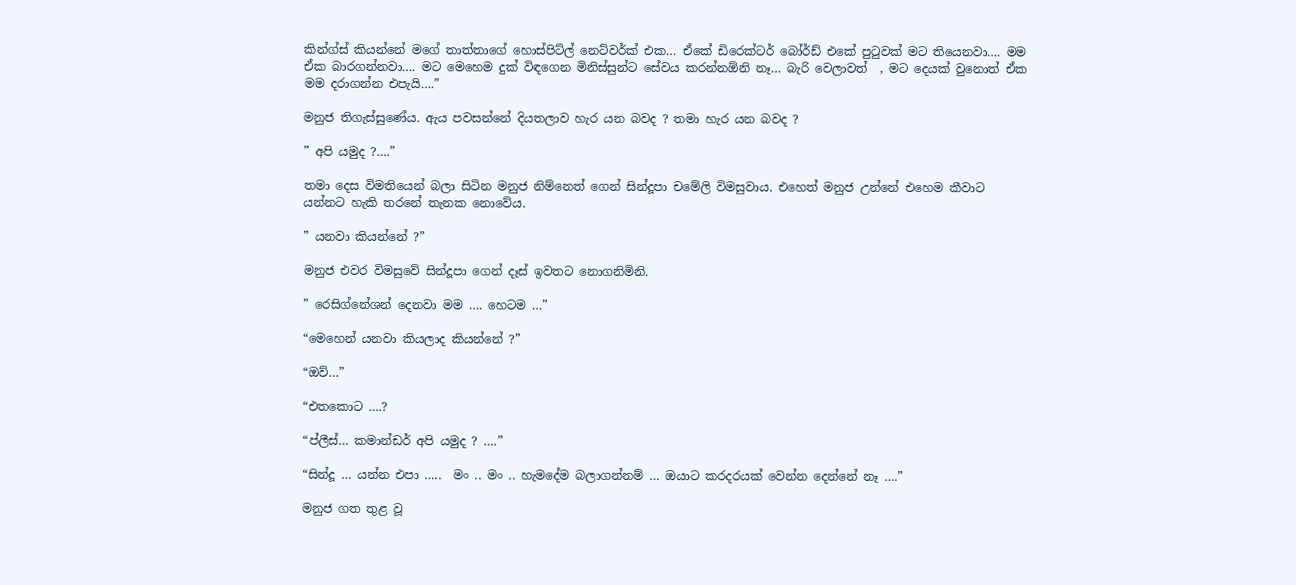කින්ග්ස් කියන්නේ මගේ තාත්තාගේ හොස්පිට්ල් නෙට්වර්ක් එක… ඒකේ ඩිරෙක්ටර් බෝර්ඩ් එකේ පුටුවක් මට තියෙනවා…. මම ඒක බාරගන්නවා…. මට මෙහෙම දුක් විඳගෙන මිනිස්සුන්ට සේවය කරන්නඕනි නෑ… බැරි වෙලාවත්  , මට දෙයක් වුනොත් ඒක මම දරාගන්න එපැයි….”

මනුජ තිගැස්සුණේය. ඇය පවසන්නේ දියතලාව හැර යන බවද ? තමා හැර යන බවද ?

” අපි යමුද ?….”

තමා දෙස විමතියෙන් බලා සිටින මනුජ නිම්නෙත් ගෙන් සින්දූපා චමේලි විමසුවාය. එහෙත් මනුජ උන්නේ එහෙම කීවාට යන්නට හැකි තරනේ තැනක නොවේය.

” යනවා කියන්නේ ?”

මනුජ එවර විමසුවේ සින්දූපා ගෙන් දෑස් ඉවතට නොගනිමිනි.

” රෙසිග්නේශන් දෙනවා මම …. හෙටම …”

“මෙහෙන්‍ යනවා කියලාද කියන්නේ ?”

“ඔව්…”

“එතකොට ….?

“ප්ලීස්… කමාන්ඩර් අපි යමුද ? ….”

“සින්දූ … යන්න එපා …..  මං .. මං .. හැමදේම බලාගන්නම් … ඔයාට කරදරයක් වෙන්න දෙන්නේ නෑ ….”

මනුජ ගත තුළ වූ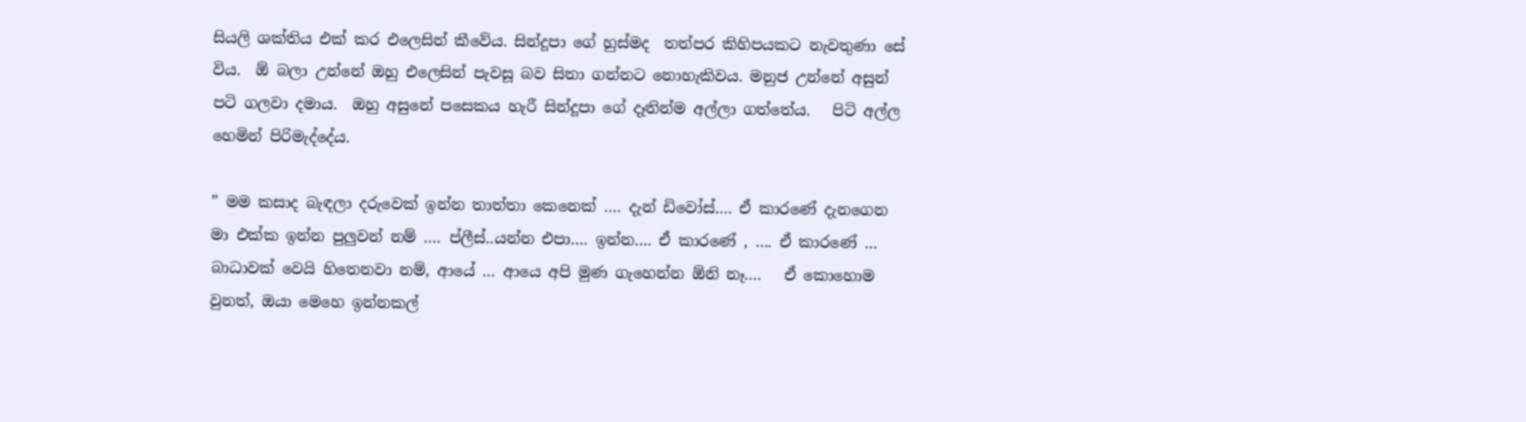සියලි ශක්තිය එක් කර එලෙසින් කීවේය. සින්දූපා ගේ හුස්මද  තත්පර කිහිපයකට නැවතුණා සේ විය.  ඕ බලා උන්නේ ඔහු එලෙසින් පැවසූ බව සිතා ගන්නට නොහැකිවය. මනුජ උන්නේ අසුන් පටි ගලවා දමාය.  ඔහු අසුනේ පසෙකය හැරී සින්දූපා ගේ දෑතින්ම අල්ලා ගත්තේය.   පිටි අල්ල  හෙමින් පිරිමැද්දේය.

” මම කසාද බැඳලා දරුවෙක් ඉන්න තාත්තා කෙනෙක් …. දැන් ඩිවෝස්…. ඒ කාරණේ දැනගෙන මා එක්ක ඉන්න පුලුවන් නම් …. ප්ලීස්..යන්න එපා…. ඉන්න…. ඒ කාරණේ , …. ඒ කාරණේ … බාධාවක් වෙයි හිතෙනවා නම්, ආයේ … ආයෙ අපි මුණ ගැහෙන්න ඕනි නෑ….   ඒ කොහොම වුනත්, ඔයා මෙහෙ ඉන්නකල්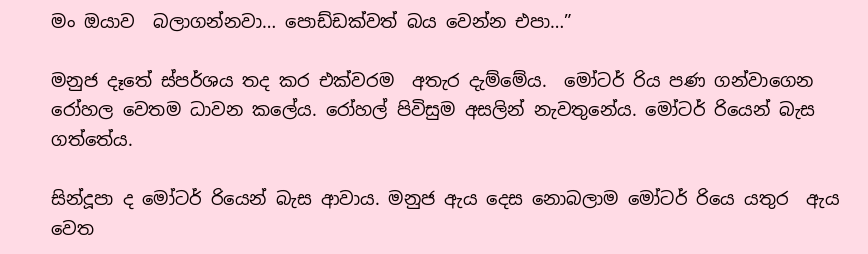මං ඔයාව  බලාගන්නවා… පොඩ්ඩක්වත් බය වෙන්න එපා…”

මනුජ දෑතේ ස්පර්ශය තද කර එක්වරම  අතැර දැම්මේය.  මෝටර් රිය පණ ගන්වාගෙන රෝහල වෙතම ධාවන කලේය. රෝහල් පිවිසුම අසලින් නැවතුනේය. මෝටර් රියෙන් බැස ගත්තේය.

සින්දූපා ද මෝටර් රියෙන් බැස ආවාය. මනුජ ඇය දෙස නොබලාම මෝටර් රියෙ යතුර  ඇය වෙත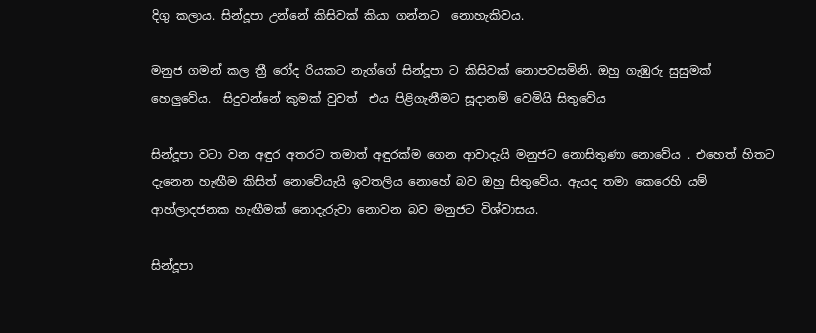දිගු කලාය. සින්දූපා උන්නේ කිසිවක් කියා ගන්නට  නොහැකිවය.

මනුජ ගමන් කල ත්‍රී රෝද රියකට නැග්ගේ සින්දූපා ට කිසිවක් නොපවසමිනි. ඔහු ගැඹුරු සුසුමක් හෙලුවේය.  සිදුවන්නේ කුමක් වුවත්  එය පිළිගැනීමට සූදානම් වෙමියි සිතුවේය

සින්දූපා වටා වන අඳුර අතරට තමාත් අඳුරක්ම ගෙන ආවාදැයි මනුජට නොසිතුණා නොවේය . එහෙත් හිතට දැනෙන හැඟීම කිසිත් නොවේයැයි ඉවතලිය නොහේ බව ඔහු සිතුවේය. ඇයද තමා කෙරෙහි යම් ආහ්ලාදජනක හැඟීමක් නොදැරුවා නොවන බව මනුජට විශ්වාසය.

සින්දූපා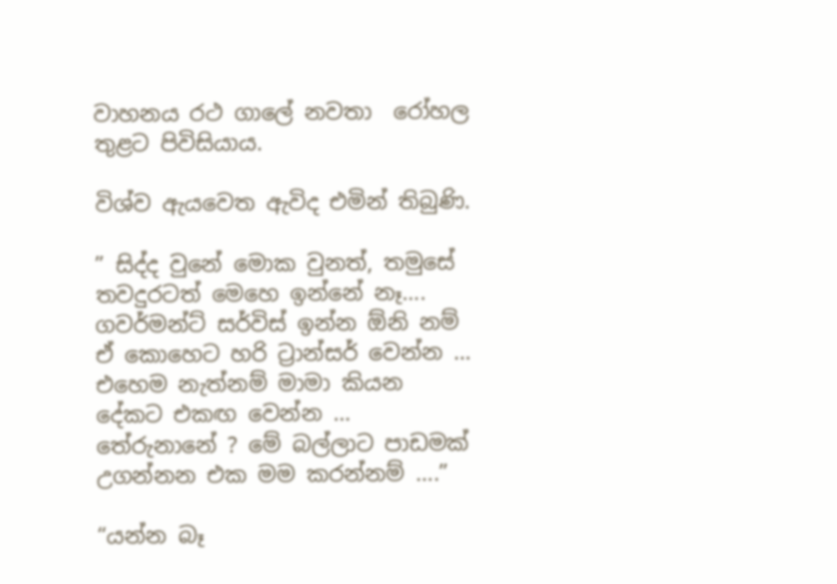වාහනය රථ ගාලේ නවතා  රෝහල තුළට පිවිසියාය.

විශ්ව ඇයවෙත ඇවිද එමින් තිබුණි.

” සිද්ද වුනේ මොක වුනත්, තමුසේ තවදුරටත් මෙහෙ ඉන්නේ නෑ…. ගවර්මන්ට් සර්විස් ඉන්න ඕනි නම් ඒ කොහෙට හරි ට්‍රාන්සර් වෙන්න … එහෙම නැත්නම් මාමා කියන දේකට එකඟ වෙන්න … තේරුනානේ ? මේ බල්ලාට පාඩමක් උගන්නන එක මම කරන්නම් ….”

“යන්න බෑ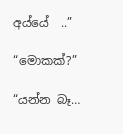අය්යේ  ..”

“මොකක්?”

“යන්න බෑ…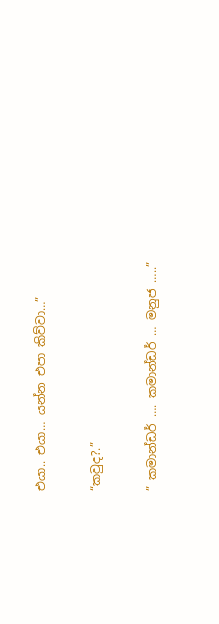එයා.. එයා… යන්න එපා කිව්වා…”

“කවුද?.”

” කමාන්ඩර් …. කමාන්ඩර් … මනුජ …..”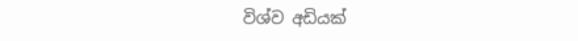විශ්ව අඩියක්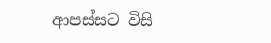ආපස්සට විසි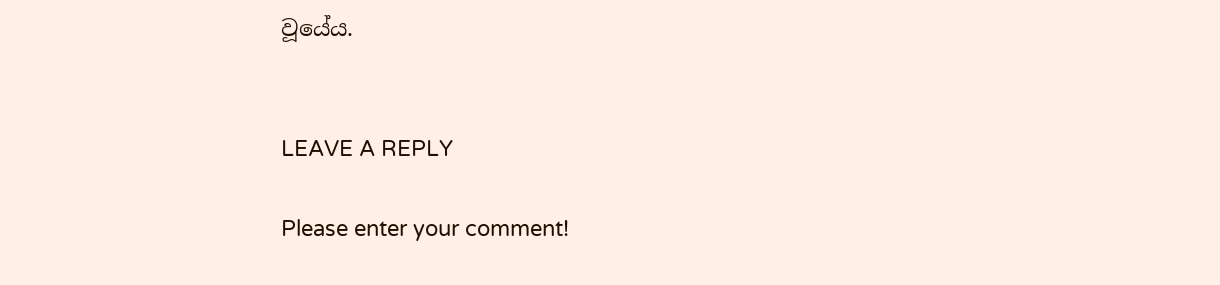වූයේය.


LEAVE A REPLY

Please enter your comment!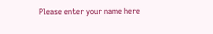Please enter your name here